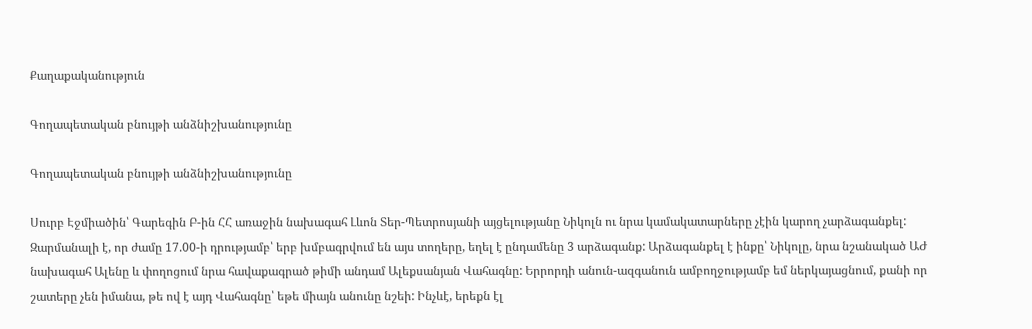Քաղաքականություն

Գողապետական բնույթի անձնիշխանությունը

Գողապետական բնույթի անձնիշխանությունը

Սուրբ Էջմիածին՝ Գարեգին Բ-ին ՀՀ առաջին նախագահ Լևոն Տեր-Պետրոսյանի այցելությանը Նիկոլն ու նրա կամակատարները չէին կարող չարձագանքել: Զարմանալի է, որ ժամը 17.00-ի դրությամբ՝ երբ խմբագրվում են այս տողերը, եղել է ընդամենը 3 արձագանք: Արձագանքել է ինքը՝ Նիկոլը, նրա նշանակած ԱԺ նախագահ Ալենը և փողոցում նրա հավաքագրած թիմի անդամ Ալեքսանյան Վահագնը: Երրորդի անուն-ազգանուն ամբողջությամբ եմ ներկայացնում, քանի որ շատերը չեն իմանա, թե ով է այդ Վահագնը՝ եթե միայն անունը նշեի: Ինչևէ, երեքն էլ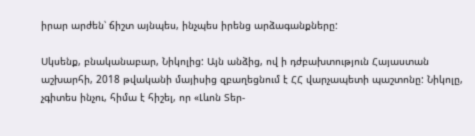իրար արժեն՝ ճիշտ այնպես, ինչպես իրենց արձագանքները:

Սկսենք, բնականաբար, Նիկոլից: Այն անձից, ով ի դժբախտություն Հայաստան աշխարհի, 2018 թվականի մայիսից զբաղեցնում է ՀՀ վարչապետի պաշտոնը: Նիկոլը, չգիտես ինչու, հիմա է հիշել, որ «Լևոն Տեր-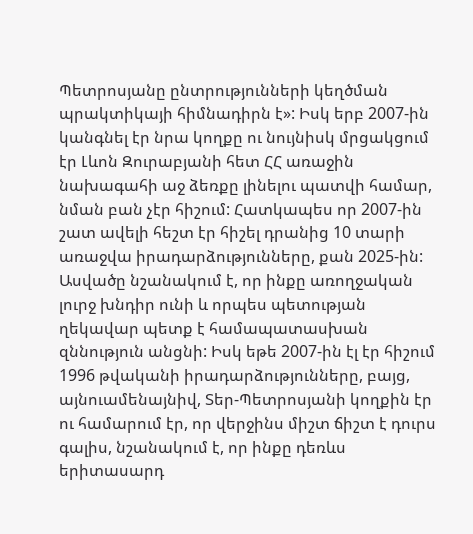Պետրոսյանը ընտրությունների կեղծման պրակտիկայի հիմնադիրն է»: Իսկ երբ 2007-ին կանգնել էր նրա կողքը ու նույնիսկ մրցակցում էր Լևոն Զուրաբյանի հետ ՀՀ առաջին նախագահի աջ ձեռքը լինելու պատվի համար, նման բան չէր հիշում: Հատկապես որ 2007-ին շատ ավելի հեշտ էր հիշել դրանից 10 տարի առաջվա իրադարձությունները, քան 2025-ին: Ասվածը նշանակում է, որ ինքը առողջական լուրջ խնդիր ունի և որպես պետության ղեկավար պետք է համապատասխան զննություն անցնի: Իսկ եթե 2007-ին էլ էր հիշում 1996 թվականի իրադարձությունները, բայց, այնուամենայնիվ, Տեր-Պետրոսյանի կողքին էր ու համարում էր, որ վերջինս միշտ ճիշտ է դուրս գալիս, նշանակում է, որ ինքը դեռևս երիտասարդ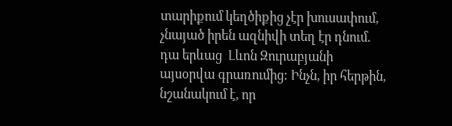տարիքում կեղծիքից չէր խուսափում, չնայած իրեն ազնիվի տեղ էր դնում. դա երևաց  Լևոն Զուրաբյանի այսօրվա գրառումից: Ինչն, իր հերթին, նշանակում է, որ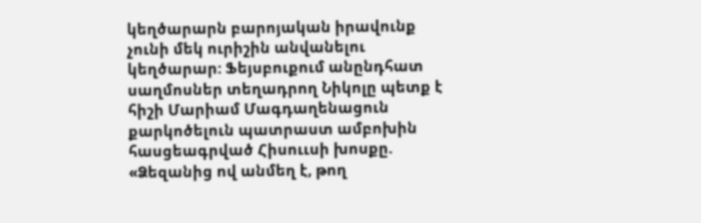կեղծարարն բարոյական իրավունք չունի մեկ ուրիշին անվանելու կեղծարար: Ֆեյսբուքում անընդհատ սաղմոսներ տեղադրող Նիկոլը պետք է հիշի Մարիամ Մագդաղենացուն քարկոծելուն պատրաստ ամբոխին հասցեագրված Հիսոււսի խոսքը. «Ձեզանից ով անմեղ է, թող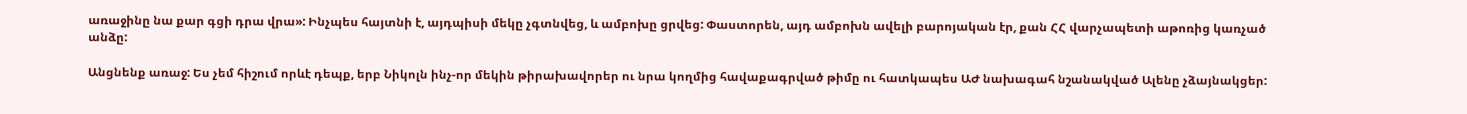առաջինը նա քար գցի դրա վրա»: Ինչպես հայտնի է, այդպիսի մեկը չգտնվեց, և ամբոխը ցրվեց: Փաստորեն, այդ ամբոխն ավելի բարոյական էր, քան ՀՀ վարչապետի աթոռից կառչած անձը:

Անցնենք առաջ: Ես չեմ հիշում որևէ դեպք, երբ Նիկոլն ինչ-որ մեկին թիրախավորեր ու նրա կողմից հավաքագրված թիմը ու հատկապես ԱԺ նախագահ նշանակված Ալենը չձայնակցեր: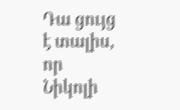Դա ցույց է տալիս, որ Նիկոլի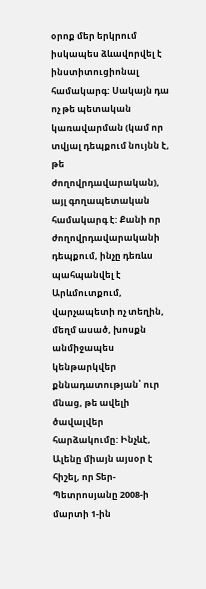օրոք մեր երկրում իսկապես ձևավորվել է ինստիտուցիոնալ համակարգ: Սակայն դա ոչ թե պետական կառավարման (կամ որ տվյալ դեպքում նույնն է, թե ժողովրդավարական), այլ գողապետական համակարգ է: Քանի որ ժողովրդավարականի դեպքում, ինչը դեռևս պահպանվել է Արևմուտքում, վարչապետի ոչ տեղին, մեղմ ասած, խոսքն անմիջապես կենթարկվեր քննադատության՝ ուր մնաց, թե ավելի ծավալվեր հարձակումը: Ինչևէ, Ալենը միայն այսօր է հիշել, որ Տեր-Պետրոսյանը 2008-ի մարտի 1-ին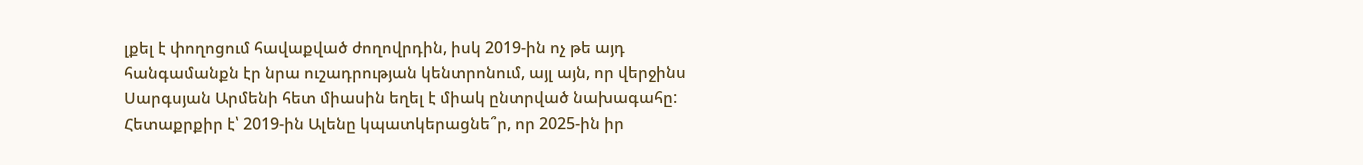լքել է փողոցում հավաքված ժողովրդին, իսկ 2019-ին ոչ թե այդ հանգամանքն էր նրա ուշադրության կենտրոնում, այլ այն, որ վերջինս Սարգսյան Արմենի հետ միասին եղել է միակ ընտրված նախագահը: Հետաքրքիր է՝ 2019-ին Ալենը կպատկերացնե՞ր, որ 2025-ին իր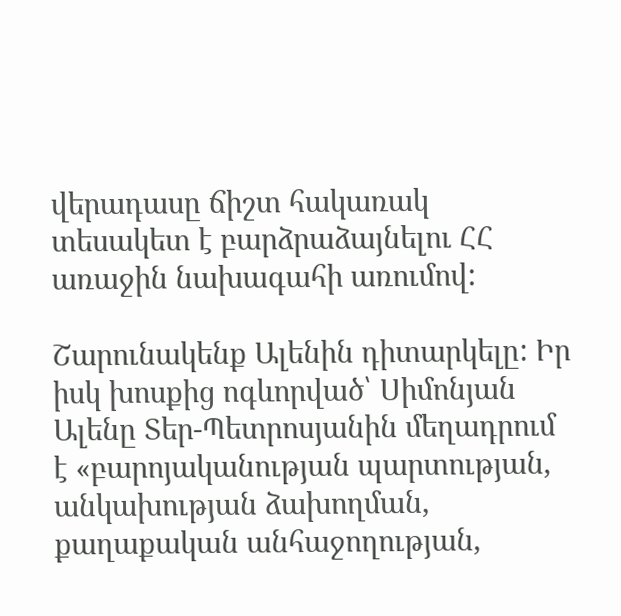վերադասը ճիշտ հակառակ տեսակետ է բարձրաձայնելու ՀՀ առաջին նախագահի առումով:

Շարունակենք Ալենին դիտարկելը: Իր իսկ խոսքից ոգևորված՝ Սիմոնյան Ալենը Տեր-Պետրոսյանին մեղադրում է «բարոյականության պարտության, անկախության ձախողման, քաղաքական անհաջողության,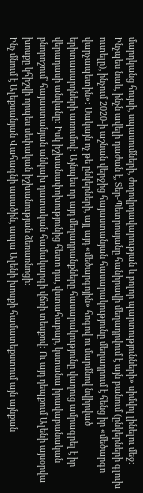մարդկանց հույսի, սպասումների, ժողովրդավարության և բոլոր պարտությունների» սիմվոլ լինելու մեջ: Ինչպես նաև, ինչն ավելի դաժան է, Տեր-Պետրոսյանը հանիրավի մեղադրվում է այն բանում (ընկերների գլուխ ուտելը), ինչում 2020-ի աշնան վերջից հայաստանյան հասարակությունը մեղադրում է հենց իր «մեծարգո վարչապետին»: Սակայն ոչ թե ընկերների, այլ այդ «մեծարգոյին» հոգով ու մարմնով նվիրված երիտասարդների առումով: Այնպես որ այդ մեղադրանքները հասարակությունը վաղուց ամրագրել է իր վերադասի անվանը: Իսկ իշխանափոխությունից հետո դա, վստահաբար, կստանա իրավաբանական բնորոշում՝ հայաստանյան անկախ դատական համակարգի վճռի տեսքով: Ու այդ դեպքում Ալենի այսօրվա խոսքը կհիշվի որպես սեփական իշխանության ձեռառնոցի:
Ինչ մնում է Ալեքսանյան Վահագնի ասածին, ապա Ալենի խոսքի համատեքստում այն այնքան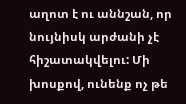աղոտ է ու աննշան, որ նույնիսկ արժանի չէ հիշատակվելու: Մի խոսքով, ունենք ոչ թե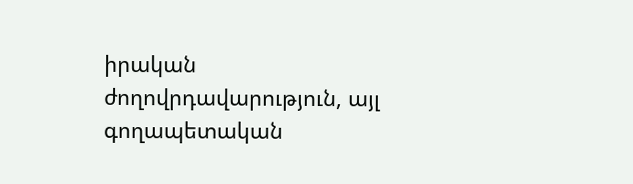իրական ժողովրդավարություն, այլ գողապետական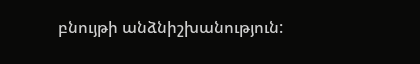բնույթի անձնիշխանություն: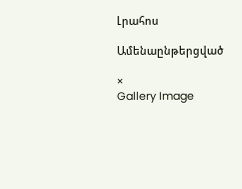Լրահոս

Ամենաընթերցված

×
Gallery Image